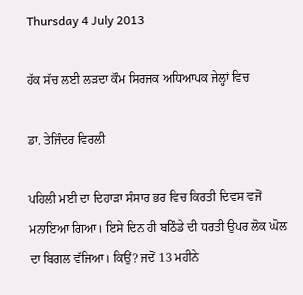Thursday 4 July 2013

ਹੱਕ ਸੱਚ ਲਈ ਲੜਦਾ ਕੌਮ ਸਿਰਜਕ ਅਧਿਆਪਕ ਜੇਲ੍ਹਾਂ ਵਿਚ

ਡਾ. ਤੇਜਿੰਦਰ ਵਿਰਲੀ

ਪਹਿਲੀ ਮਈ ਦਾ ਦਿਹਾੜਾ ਸੰਸਾਰ ਭਰ ਵਿਚ ਕਿਰਤੀ ਦਿਵਸ ਵਜੋਂ ਮਨਾਇਆ ਗਿਆ। ਇਸੇ ਦਿਨ ਹੀ ਬਠਿੰਡੇ ਦੀ ਧਰਤੀ ਉਪਰ ਲੋਕ ਘੋਲ ਦਾ ਬਿਗਲ ਵੱਜਿਆ। ਕਿਉਂ? ਜਦੋਂ 13 ਮਹੀਨੇ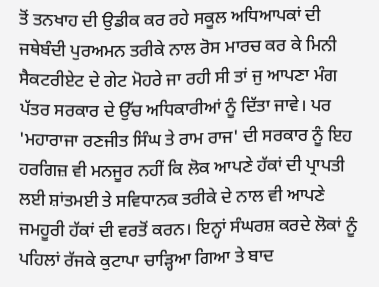ਤੋਂ ਤਨਖਾਹ ਦੀ ਉਡੀਕ ਕਰ ਰਹੇ ਸਕੂਲ ਅਧਿਆਪਕਾਂ ਦੀ ਜਥੇਬੰਦੀ ਪੁਰਅਮਨ ਤਰੀਕੇ ਨਾਲ ਰੋਸ ਮਾਰਚ ਕਰ ਕੇ ਮਿਨੀ ਸੈਕਟਰੀਏਟ ਦੇ ਗੇਟ ਮੋਹਰੇ ਜਾ ਰਹੀ ਸੀ ਤਾਂ ਜੁ ਆਪਣਾ ਮੰਗ ਪੱਤਰ ਸਰਕਾਰ ਦੇ ਉੱਚ ਅਧਿਕਾਰੀਆਂ ਨੂੰ ਦਿੱਤਾ ਜਾਵੇ। ਪਰ 'ਮਹਾਰਾਜਾ ਰਣਜੀਤ ਸਿੰਘ ਤੇ ਰਾਮ ਰਾਜ' ਦੀ ਸਰਕਾਰ ਨੂੰ ਇਹ ਹਰਗਿਜ਼ ਵੀ ਮਨਜੂਰ ਨਹੀਂ ਕਿ ਲੋਕ ਆਪਣੇ ਹੱਕਾਂ ਦੀ ਪ੍ਰਾਪਤੀ ਲਈ ਸ਼ਾਂਤਮਈ ਤੇ ਸਵਿਧਾਨਕ ਤਰੀਕੇ ਦੇ ਨਾਲ ਵੀ ਆਪਣੇ ਜਮਹੂਰੀ ਹੱਕਾਂ ਦੀ ਵਰਤੋਂ ਕਰਨ। ਇਨ੍ਹਾਂ ਸੰਘਰਸ਼ ਕਰਦੇ ਲੋਕਾਂ ਨੂੰ ਪਹਿਲਾਂ ਰੱਜਕੇ ਕੁਟਾਪਾ ਚਾੜ੍ਹਿਆ ਗਿਆ ਤੇ ਬਾਦ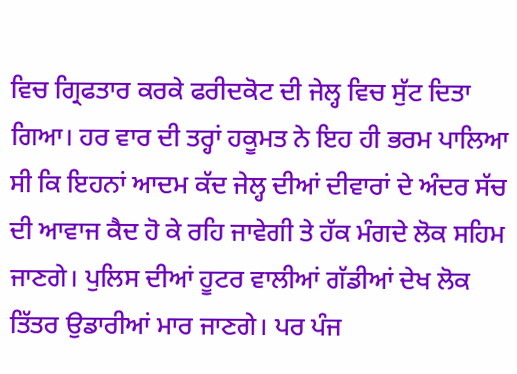ਵਿਚ ਗ੍ਰਿਫਤਾਰ ਕਰਕੇ ਫਰੀਦਕੋਟ ਦੀ ਜੇਲ੍ਹ ਵਿਚ ਸੁੱਟ ਦਿਤਾ ਗਿਆ। ਹਰ ਵਾਰ ਦੀ ਤਰ੍ਹਾਂ ਹਕੂਮਤ ਨੇ ਇਹ ਹੀ ਭਰਮ ਪਾਲਿਆ ਸੀ ਕਿ ਇਹਨਾਂ ਆਦਮ ਕੱਦ ਜੇਲ੍ਹ ਦੀਆਂ ਦੀਵਾਰਾਂ ਦੇ ਅੰਦਰ ਸੱਚ ਦੀ ਆਵਾਜ ਕੈਦ ਹੋ ਕੇ ਰਹਿ ਜਾਵੇਗੀ ਤੇ ਹੱਕ ਮੰਗਦੇ ਲੋਕ ਸਹਿਮ ਜਾਣਗੇ। ਪੁਲਿਸ ਦੀਆਂ ਹੂਟਰ ਵਾਲੀਆਂ ਗੱਡੀਆਂ ਦੇਖ ਲੋਕ ਤਿੱਤਰ ਉਡਾਰੀਆਂ ਮਾਰ ਜਾਣਗੇ। ਪਰ ਪੰਜ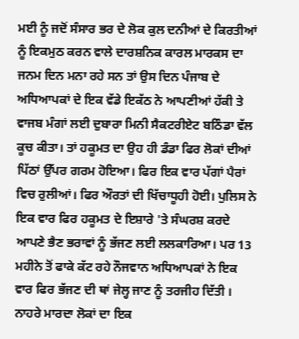ਮਈ ਨੂੰ ਜਦੋਂ ਸੰਸਾਰ ਭਰ ਦੇ ਲੋਕ ਕੁਲ ਦਨੀਆਂ ਦੇ ਕਿਰਤੀਆਂ ਨੂੰ ਇਕਮੁਠ ਕਰਨ ਵਾਲੇ ਦਾਰਸ਼ਨਿਕ ਕਾਰਲ ਮਾਰਕਸ ਦਾ ਜਨਮ ਦਿਨ ਮਨਾ ਰਹੇ ਸਨ ਤਾਂ ਉਸ ਦਿਨ ਪੰਜਾਬ ਦੇ ਅਧਿਆਪਕਾਂ ਦੇ ਇਕ ਵੱਡੇ ਇਕੱਠ ਨੇ ਆਪਣੀਆਂ ਹੱਕੀ ਤੇ ਵਾਜਬ ਮੰਗਾਂ ਲਈ ਦੁਬਾਰਾ ਮਿਨੀ ਸੈਕਟਰੀਏਟ ਬਠਿੰਡਾ ਵੱਲ ਕੂਚ ਕੀਤਾ। ਤਾਂ ਹਕੂਮਤ ਦਾ ਉਹ ਹੀ ਡੰਡਾ ਫਿਰ ਲੋਕਾਂ ਦੀਆਂ ਪਿੱਠਾਂ ਉੱਪਰ ਗਰਮ ਹੋਇਆ। ਫਿਰ ਇਕ ਵਾਰ ਪੱਗਾਂ ਪੈਰਾਂ ਵਿਚ ਰੁਲੀਆਂ। ਫਿਰ ਔਰਤਾਂ ਦੀ ਖਿੱਚਾਧੂਹੀ ਹੋਈ। ਪੁਲਿਸ ਨੇ ਇਕ ਵਾਰ ਫਿਰ ਹਕੂਮਤ ਦੇ ਇਸ਼ਾਰੇ 'ਤੇ ਸੰਘਰਸ਼ ਕਰਦੇ ਆਪਣੇ ਭੈਣ ਭਰਾਵਾਂ ਨੂੰ ਭੱਜਣ ਲਈ ਲਲਕਾਰਿਆ। ਪਰ 13 ਮਹੀਨੇ ਤੋਂ ਫਾਕੇ ਕੱਟ ਰਹੇ ਨੌਜਵਾਨ ਅਧਿਆਪਕਾਂ ਨੇ ਇਕ ਵਾਰ ਫਿਰ ਭੱਜਣ ਦੀ ਥਾਂ ਜੇਲ੍ਹ ਜਾਣ ਨੂੰ ਤਰਜੀਹ ਦਿੱਤੀ । ਨਾਹਰੇ ਮਾਰਦਾ ਲੋਕਾਂ ਦਾ ਇਕ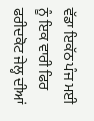ਵੱਡਾ ਇਕੱਠ ਪੰਜ ਮਈ ਨੂੰ ਇਕ ਵਾਰੀ ਫਿਰ ਫਰੀਦਕੋਟ ਜੇਲ੍ਹ ਦੀਆਂ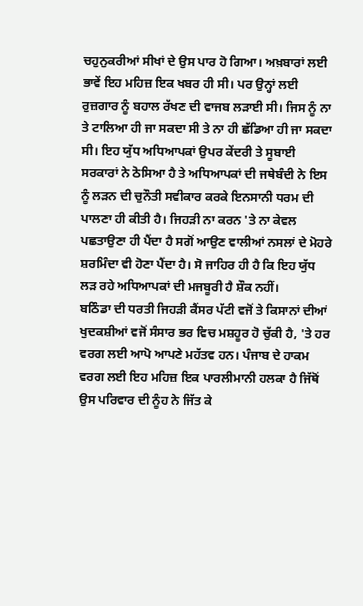ਚਹੁਨੁਕਰੀਆਂ ਸੀਖਾਂ ਦੇ ਉਸ ਪਾਰ ਹੋ ਗਿਆ। ਅਖ਼ਬਾਰਾਂ ਲਈ ਭਾਵੇਂ ਇਹ ਮਹਿਜ਼ ਇਕ ਖਬਰ ਹੀ ਸੀ। ਪਰ ਉਨ੍ਹਾਂ ਲਈ ਰੁਜ਼ਗਾਰ ਨੂੰ ਬਹਾਲ ਰੱਖਣ ਦੀ ਵਾਜਬ ਲੜਾਈ ਸੀ। ਜਿਸ ਨੂੰ ਨਾ ਤੇ ਟਾਲਿਆ ਹੀ ਜਾ ਸਕਦਾ ਸੀ ਤੇ ਨਾ ਹੀ ਛੱਡਿਆ ਹੀ ਜਾ ਸਕਦਾ ਸੀ। ਇਹ ਯੁੱਧ ਅਧਿਆਪਕਾਂ ਉਪਰ ਕੇਂਦਰੀ ਤੇ ਸੂਬਾਈ ਸਰਕਾਰਾਂ ਨੇ ਠੋਸਿਆ ਹੈ ਤੇ ਅਧਿਆਪਕਾਂ ਦੀ ਜਥੇਬੰਦੀ ਨੇ ਇਸ ਨੂੰ ਲੜਨ ਦੀ ਚੁਨੌਤੀ ਸਵੀਕਾਰ ਕਰਕੇ ਇਨਸਾਨੀ ਧਰਮ ਦੀ ਪਾਲਣਾ ਹੀ ਕੀਤੀ ਹੈ। ਜਿਹੜੀ ਨਾ ਕਰਨ 'ਤੇ ਨਾ ਕੇਵਲ ਪਛਤਾਉਣਾ ਹੀ ਪੈਂਦਾ ਹੈ ਸਗੋਂ ਆਉਣ ਵਾਲੀਆਂ ਨਸਲਾਂ ਦੇ ਮੋਹਰੇ ਸ਼ਰਮਿੰਦਾ ਵੀ ਹੋਣਾ ਪੈਂਦਾ ਹੈ। ਸੋ ਜਾਹਿਰ ਹੀ ਹੈ ਕਿ ਇਹ ਯੁੱਧ ਲੜ ਰਹੇ ਅਧਿਆਪਕਾਂ ਦੀ ਮਜਬੂਰੀ ਹੈ ਸ਼ੌਕ ਨਹੀਂ।
ਬਠਿੰਡਾ ਦੀ ਧਰਤੀ ਜਿਹੜੀ ਕੈਂਸਰ ਪੱਟੀ ਵਜੋਂ ਤੇ ਕਿਸਾਨਾਂ ਦੀਆਂ ਖੁਦਕਸ਼ੀਆਂ ਵਜੋਂ ਸੰਸਾਰ ਭਰ ਵਿਚ ਮਸ਼ਹੂਰ ਹੋ ਚੁੱਕੀ ਹੈ, 'ਤੇ ਹਰ ਵਰਗ ਲਈ ਆਪੋ ਆਪਣੇ ਮਹੱਤਵ ਹਨ। ਪੰਜਾਬ ਦੇ ਹਾਕਮ ਵਰਗ ਲਈ ਇਹ ਮਹਿਜ਼ ਇਕ ਪਾਰਲੀਮਾਨੀ ਹਲਕਾ ਹੈ ਜਿੱਥੋਂ ਉਸ ਪਰਿਵਾਰ ਦੀ ਨੂੰਹ ਨੇ ਜਿੱਤ ਕੇ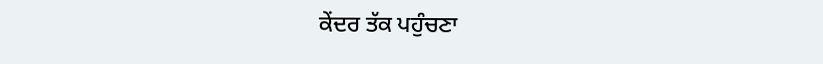ਕੇਂਦਰ ਤੱਕ ਪਹੁੰਚਣਾ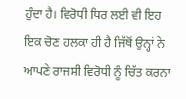ਹੁੰਦਾ ਹੈ। ਵਿਰੋਧੀ ਧਿਰ ਲਈ ਵੀ ਇਹ ਇਕ ਚੋਣ ਹਲਕਾ ਹੀ ਹੈ ਜਿੱਥੋਂ ਉਨ੍ਹਾਂ ਨੇ ਆਪਣੇ ਰਾਜਸੀ ਵਿਰੋਧੀ ਨੂੰ ਚਿੱਤ ਕਰਨਾ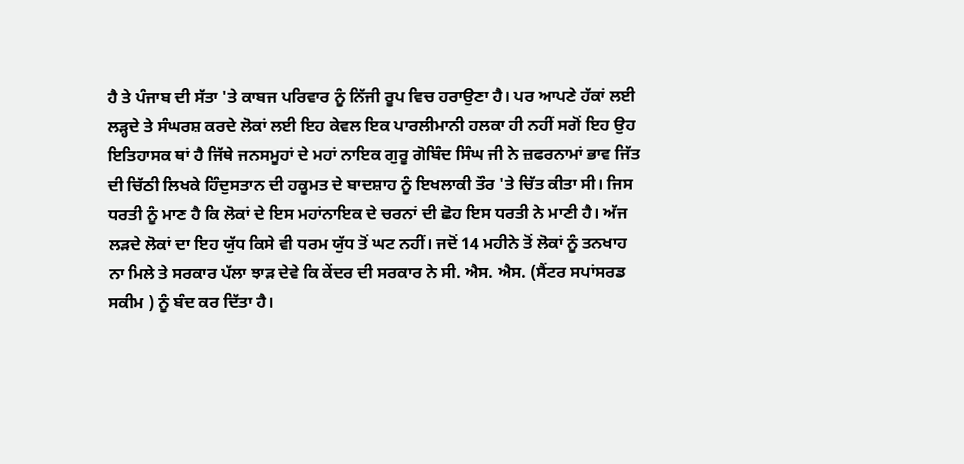ਹੈ ਤੇ ਪੰਜਾਬ ਦੀ ਸੱਤਾ 'ਤੇ ਕਾਬਜ ਪਰਿਵਾਰ ਨੂੰ ਨਿੱਜੀ ਰੂਪ ਵਿਚ ਹਰਾਉਣਾ ਹੈ। ਪਰ ਆਪਣੇ ਹੱਕਾਂ ਲਈ ਲੜ੍ਹਦੇ ਤੇ ਸੰਘਰਸ਼ ਕਰਦੇ ਲੋਕਾਂ ਲਈ ਇਹ ਕੇਵਲ ਇਕ ਪਾਰਲੀਮਾਨੀ ਹਲਕਾ ਹੀ ਨਹੀਂ ਸਗੋਂ ਇਹ ਉਹ ਇਤਿਹਾਸਕ ਥਾਂ ਹੈ ਜਿੱਥੇ ਜਨਸਮੂਹਾਂ ਦੇ ਮਹਾਂ ਨਾਇਕ ਗੁਰੂ ਗੋਬਿੰਦ ਸਿੰਘ ਜੀ ਨੇ ਜ਼ਫਰਨਾਮਾਂ ਭਾਵ ਜਿੱਤ ਦੀ ਚਿੱਠੀ ਲਿਖਕੇ ਹਿੰਦੁਸਤਾਨ ਦੀ ਹਕੂਮਤ ਦੇ ਬਾਦਸ਼ਾਹ ਨੂੰ ਇਖਲਾਕੀ ਤੌਰ 'ਤੇ ਚਿੱਤ ਕੀਤਾ ਸੀ। ਜਿਸ ਧਰਤੀ ਨੂੰ ਮਾਣ ਹੈ ਕਿ ਲੋਕਾਂ ਦੇ ਇਸ ਮਹਾਂਨਾਇਕ ਦੇ ਚਰਨਾਂ ਦੀ ਛੋਹ ਇਸ ਧਰਤੀ ਨੇ ਮਾਣੀ ਹੈ। ਅੱਜ ਲੜਦੇ ਲੋਕਾਂ ਦਾ ਇਹ ਯੁੱਧ ਕਿਸੇ ਵੀ ਧਰਮ ਯੁੱਧ ਤੋਂ ਘਟ ਨਹੀਂ। ਜਦੋਂ 14 ਮਹੀਨੇ ਤੋਂ ਲੋਕਾਂ ਨੂੰ ਤਨਖਾਹ ਨਾ ਮਿਲੇ ਤੇ ਸਰਕਾਰ ਪੱਲਾ ਝਾੜ ਦੇਵੇ ਕਿ ਕੇਂਦਰ ਦੀ ਸਰਕਾਰ ਨੇ ਸੀ. ਐਸ. ਐਸ. (ਸੈਂਟਰ ਸਪਾਂਸਰਡ ਸਕੀਮ ) ਨੂੰ ਬੰਦ ਕਰ ਦਿੱਤਾ ਹੈ।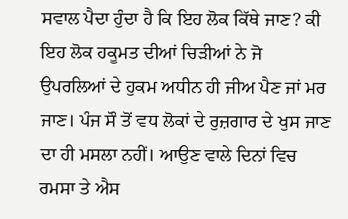ਸਵਾਲ ਪੈਦਾ ਹੁੰਦਾ ਹੈ ਕਿ ਇਹ ਲੋਕ ਕਿੱਥੇ ਜਾਣ? ਕੀ ਇਹ ਲੋਕ ਹਕੂਮਤ ਦੀਆਂ ਚਿੜੀਆਂ ਨੇ ਜੋ ਉਪਰਲਿਆਂ ਦੇ ਹੁਕਮ ਅਧੀਨ ਹੀ ਜੀਅ ਪੈਣ ਜਾਂ ਮਰ ਜਾਣ। ਪੰਜ ਸੌ ਤੋਂ ਵਧ ਲੋਕਾਂ ਦੇ ਰੁਜ਼ਗਾਰ ਦੇ ਖੁਸ ਜਾਣ ਦਾ ਹੀ ਮਸਲਾ ਨਹੀਂ। ਆਉਣ ਵਾਲੇ ਦਿਨਾਂ ਵਿਚ ਰਮਸਾ ਤੇ ਐਸ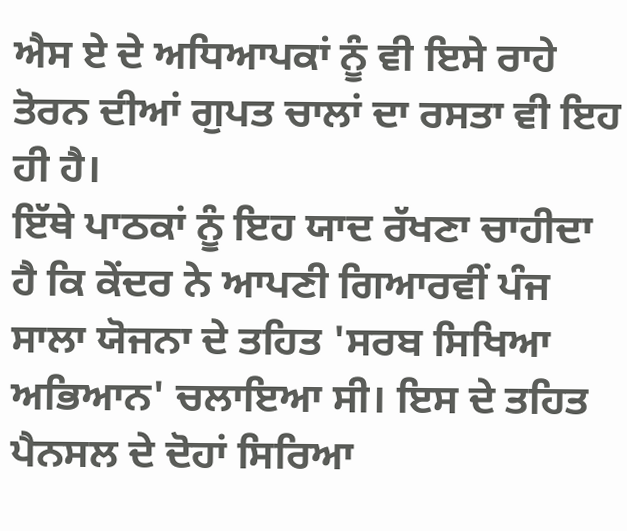ਐਸ ਏ ਦੇ ਅਧਿਆਪਕਾਂ ਨੂੰ ਵੀ ਇਸੇ ਰਾਹੇ ਤੋਰਨ ਦੀਆਂ ਗੁਪਤ ਚਾਲਾਂ ਦਾ ਰਸਤਾ ਵੀ ਇਹ ਹੀ ਹੈ।
ਇੱਥੇ ਪਾਠਕਾਂ ਨੂੰ ਇਹ ਯਾਦ ਰੱਖਣਾ ਚਾਹੀਦਾ ਹੈ ਕਿ ਕੇਂਦਰ ਨੇ ਆਪਣੀ ਗਿਆਰਵੀਂ ਪੰਜ ਸਾਲਾ ਯੋਜਨਾ ਦੇ ਤਹਿਤ 'ਸਰਬ ਸਿਖਿਆ ਅਭਿਆਨ' ਚਲਾਇਆ ਸੀ। ਇਸ ਦੇ ਤਹਿਤ ਪੈਨਸਲ ਦੇ ਦੋਹਾਂ ਸਿਰਿਆ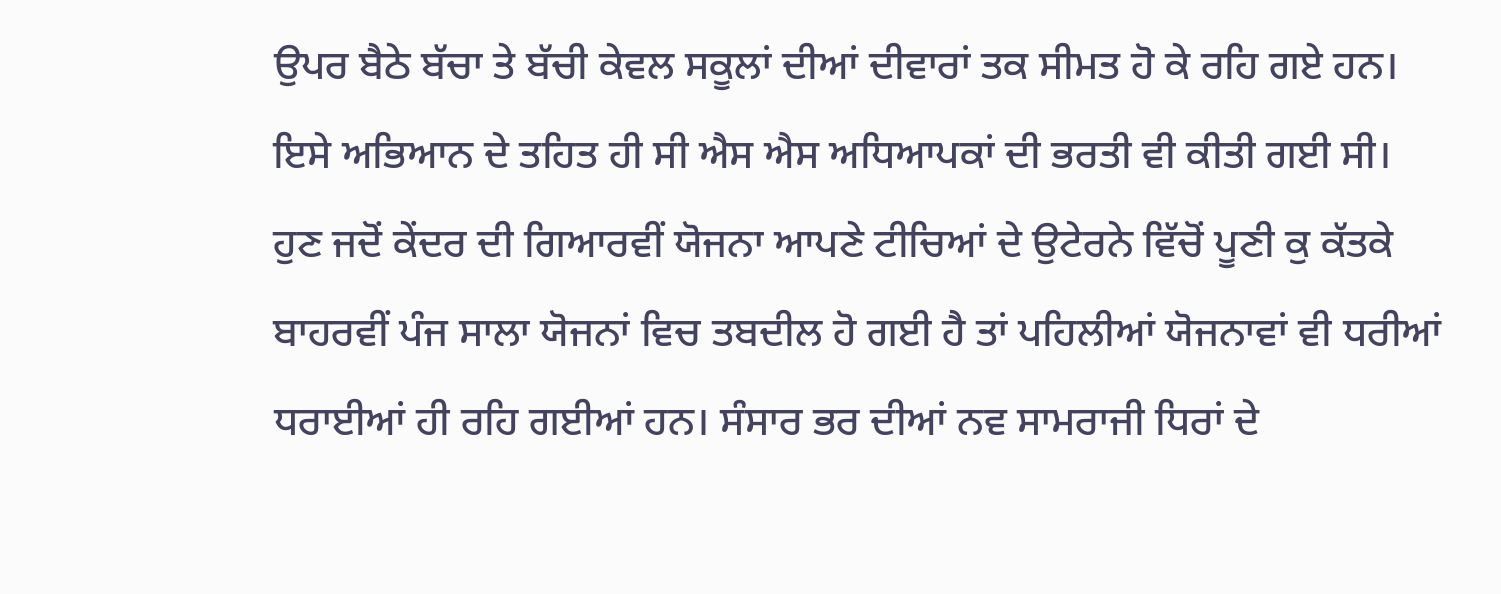ਉਪਰ ਬੈਠੇ ਬੱਚਾ ਤੇ ਬੱਚੀ ਕੇਵਲ ਸਕੂਲਾਂ ਦੀਆਂ ਦੀਵਾਰਾਂ ਤਕ ਸੀਮਤ ਹੋ ਕੇ ਰਹਿ ਗਏ ਹਨ। ਇਸੇ ਅਭਿਆਨ ਦੇ ਤਹਿਤ ਹੀ ਸੀ ਐਸ ਐਸ ਅਧਿਆਪਕਾਂ ਦੀ ਭਰਤੀ ਵੀ ਕੀਤੀ ਗਈ ਸੀ। ਹੁਣ ਜਦੋਂ ਕੇਂਦਰ ਦੀ ਗਿਆਰਵੀਂ ਯੋਜਨਾ ਆਪਣੇ ਟੀਚਿਆਂ ਦੇ ਉਟੇਰਨੇ ਵਿੱਚੋਂ ਪੂਣੀ ਕੁ ਕੱਤਕੇ ਬਾਹਰਵੀਂ ਪੰਜ ਸਾਲਾ ਯੋਜਨਾਂ ਵਿਚ ਤਬਦੀਲ ਹੋ ਗਈ ਹੈ ਤਾਂ ਪਹਿਲੀਆਂ ਯੋਜਨਾਵਾਂ ਵੀ ਧਰੀਆਂ ਧਰਾਈਆਂ ਹੀ ਰਹਿ ਗਈਆਂ ਹਨ। ਸੰਸਾਰ ਭਰ ਦੀਆਂ ਨਵ ਸਾਮਰਾਜੀ ਧਿਰਾਂ ਦੇ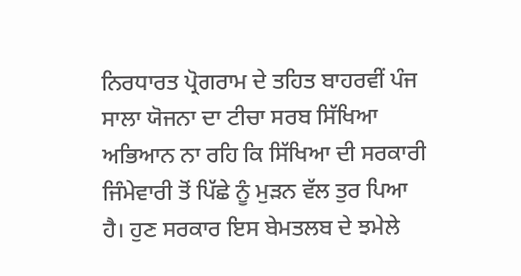ਨਿਰਧਾਰਤ ਪ੍ਰੋਗਰਾਮ ਦੇ ਤਹਿਤ ਬਾਹਰਵੀਂ ਪੰਜ ਸਾਲਾ ਯੋਜਨਾ ਦਾ ਟੀਚਾ ਸਰਬ ਸਿੱਖਿਆ ਅਭਿਆਨ ਨਾ ਰਹਿ ਕਿ ਸਿੱਖਿਆ ਦੀ ਸਰਕਾਰੀ ਜਿੰਮੇਵਾਰੀ ਤੋਂ ਪਿੱਛੇ ਨੂੰ ਮੁੜਨ ਵੱਲ ਤੁਰ ਪਿਆ ਹੈ। ਹੁਣ ਸਰਕਾਰ ਇਸ ਬੇਮਤਲਬ ਦੇ ਝਮੇਲੇ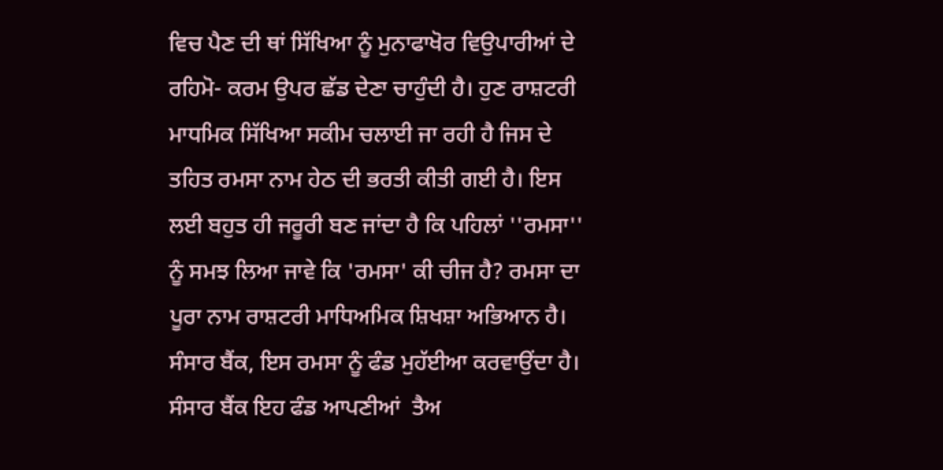ਵਿਚ ਪੈਣ ਦੀ ਥਾਂ ਸਿੱਖਿਆ ਨੂੰ ਮੁਨਾਫਾਖੋਰ ਵਿਉਪਾਰੀਆਂ ਦੇ ਰਹਿਮੋ- ਕਰਮ ਉਪਰ ਛੱਡ ਦੇਣਾ ਚਾਹੁੰਦੀ ਹੈ। ਹੁਣ ਰਾਸ਼ਟਰੀ ਮਾਧਮਿਕ ਸਿੱਖਿਆ ਸਕੀਮ ਚਲਾਈ ਜਾ ਰਹੀ ਹੈ ਜਿਸ ਦੇ ਤਹਿਤ ਰਮਸਾ ਨਾਮ ਹੇਠ ਦੀ ਭਰਤੀ ਕੀਤੀ ਗਈ ਹੈ। ਇਸ ਲਈ ਬਹੁਤ ਹੀ ਜਰੂਰੀ ਬਣ ਜਾਂਦਾ ਹੈ ਕਿ ਪਹਿਲਾਂ ''ਰਮਸਾ'' ਨੂੰ ਸਮਝ ਲਿਆ ਜਾਵੇ ਕਿ 'ਰਮਸਾ' ਕੀ ਚੀਜ ਹੈ? ਰਮਸਾ ਦਾ ਪੂਰਾ ਨਾਮ ਰਾਸ਼ਟਰੀ ਮਾਧਿਅਮਿਕ ਸ਼ਿਖਸ਼ਾ ਅਭਿਆਨ ਹੈ। ਸੰਸਾਰ ਬੈਂਕ, ਇਸ ਰਮਸਾ ਨੂੰ ਫੰਡ ਮੁਹੱਈਆ ਕਰਵਾਉਂਦਾ ਹੈ। ਸੰਸਾਰ ਬੈਂਕ ਇਹ ਫੰਡ ਆਪਣੀਆਂ  ਤੈਅ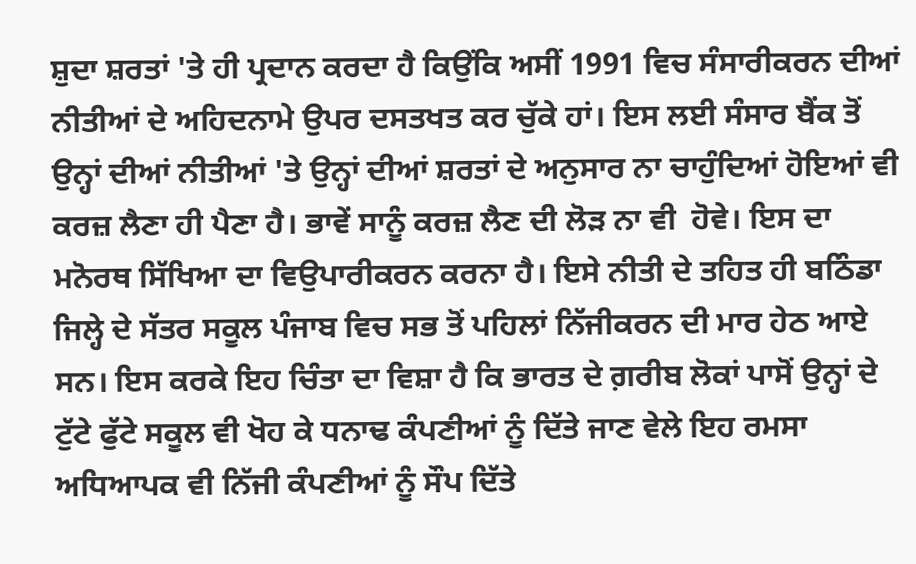ਸ਼ੁਦਾ ਸ਼ਰਤਾਂ 'ਤੇ ਹੀ ਪ੍ਰਦਾਨ ਕਰਦਾ ਹੈ ਕਿਉਂਕਿ ਅਸੀਂ 1991 ਵਿਚ ਸੰਸਾਰੀਕਰਨ ਦੀਆਂ ਨੀਤੀਆਂ ਦੇ ਅਹਿਦਨਾਮੇ ਉਪਰ ਦਸਤਖਤ ਕਰ ਚੁੱਕੇ ਹਾਂ। ਇਸ ਲਈ ਸੰਸਾਰ ਬੈਂਕ ਤੋਂ ਉਨ੍ਹਾਂ ਦੀਆਂ ਨੀਤੀਆਂ 'ਤੇ ਉਨ੍ਹਾਂ ਦੀਆਂ ਸ਼ਰਤਾਂ ਦੇ ਅਨੁਸਾਰ ਨਾ ਚਾਹੁੰਦਿਆਂ ਹੋਇਆਂ ਵੀ ਕਰਜ਼ ਲੈਣਾ ਹੀ ਪੈਣਾ ਹੈ। ਭਾਵੇਂ ਸਾਨੂੰ ਕਰਜ਼ ਲੈਣ ਦੀ ਲੋੜ ਨਾ ਵੀ  ਹੋਵੇ। ਇਸ ਦਾ ਮਨੋਰਥ ਸਿੱਖਿਆ ਦਾ ਵਿਉਪਾਰੀਕਰਨ ਕਰਨਾ ਹੈ। ਇਸੇ ਨੀਤੀ ਦੇ ਤਹਿਤ ਹੀ ਬਠਿੰਡਾ ਜਿਲ੍ਹੇ ਦੇ ਸੱਤਰ ਸਕੂਲ ਪੰਜਾਬ ਵਿਚ ਸਭ ਤੋਂ ਪਹਿਲਾਂ ਨਿੱਜੀਕਰਨ ਦੀ ਮਾਰ ਹੇਠ ਆਏ ਸਨ। ਇਸ ਕਰਕੇ ਇਹ ਚਿੰਤਾ ਦਾ ਵਿਸ਼ਾ ਹੈ ਕਿ ਭਾਰਤ ਦੇ ਗ਼ਰੀਬ ਲੋਕਾਂ ਪਾਸੋਂ ਉਨ੍ਹਾਂ ਦੇ ਟੁੱਟੇ ਫੁੱਟੇ ਸਕੂਲ ਵੀ ਖੋਹ ਕੇ ਧਨਾਢ ਕੰਪਣੀਆਂ ਨੂੰ ਦਿੱਤੇ ਜਾਣ ਵੇਲੇ ਇਹ ਰਮਸਾ ਅਧਿਆਪਕ ਵੀ ਨਿੱਜੀ ਕੰਪਣੀਆਂ ਨੂੰ ਸੌਪ ਦਿੱਤੇ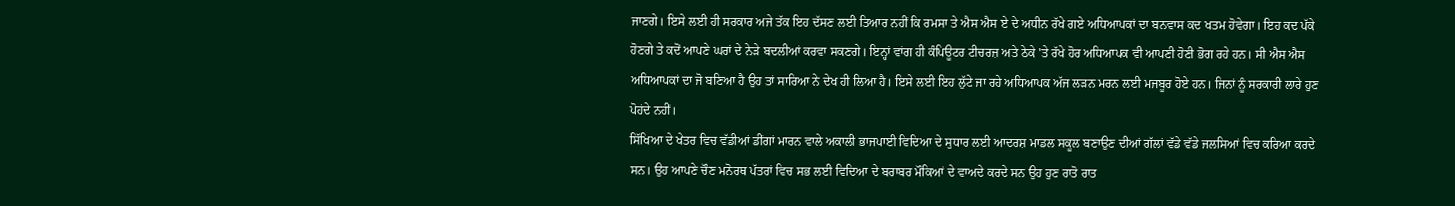ਜਾਣਗੇ। ਇਸੇ ਲਈ ਹੀ ਸਰਕਾਰ ਅਜੇ ਤੱਕ ਇਹ ਦੱਸਣ ਲਈ ਤਿਆਰ ਨਹੀਂ ਕਿ ਰਮਸਾ ਤੇ ਐਸ ਐਸ ਏ ਦੇ ਅਧੀਨ ਰੱਖੇ ਗਏ ਅਧਿਆਪਕਾਂ ਦਾ ਬਨਵਾਸ ਕਦ ਖਤਮ ਹੋਵੇਗਾ। ਇਹ ਕਦ ਪੱਕੇ ਹੋਣਗੇ ਤੇ ਕਦੋਂ ਆਪਣੇ ਘਰਾਂ ਦੇ ਨੇੜੇ ਬਦਲੀਆਂ ਕਰਵਾ ਸਕਣਗੇ। ਇਨ੍ਹਾਂ ਵਾਂਗ ਹੀ ਕੰਪਿਊਟਰ ਟੀਚਰਜ਼ ਅਤੇ ਠੇਕੇ 'ਤੇ ਰੱਖੇ ਹੋਰ ਅਧਿਆਪਕ ਵੀ ਆਪਣੀ ਹੋਣੀ ਭੋਗ ਰਹੇ ਹਨ। ਸੀ ਐਸ ਐਸ ਅਧਿਆਪਕਾਂ ਦਾ ਜੋ ਬਣਿਆ ਹੈ ਉਹ ਤਾਂ ਸਾਰਿਆ ਨੇ ਦੇਖ ਹੀ ਲਿਆ ਹੈ। ਇਸੇ ਲਈ ਇਹ ਲੁੱਟੇ ਜਾ ਰਹੇ ਅਧਿਆਪਕ ਅੱਜ ਲੜਨ ਮਰਨ ਲਈ ਮਜਬੂਰ ਹੋਏ ਹਨ। ਜਿਨਾਂ ਨੂੰ ਸਰਕਾਰੀ ਲਾਰੇ ਹੁਣ ਪੋਹਂਦੇ ਨਹੀਂ।
ਸਿੱਖਿਆ ਦੇ ਖੇਤਰ ਵਿਚ ਵੱਡੀਆਂ ਡੀਂਗਾਂ ਮਾਰਨ ਵਾਲੇ ਅਕਾਲੀ ਭਾਜਪਾਈ ਵਿਦਿਆ ਦੇ ਸੁਧਾਰ ਲਈ ਆਦਰਸ਼ ਮਾਡਲ ਸਕੂਲ ਬਣਾਉਣ ਦੀਆਂ ਗੱਲਾਂ ਵੱਡੇ ਵੱਡੇ ਜਲਸਿਆਂ ਵਿਚ ਕਰਿਆ ਕਰਦੇ ਸਨ। ਉਹ ਆਪਣੇ ਚੌਣ ਮਨੋਰਥ ਪੱਤਰਾਂ ਵਿਚ ਸਭ ਲਈ ਵਿਦਿਆ ਦੇ ਬਰਾਬਰ ਮੌਕਿਆਂ ਦੇ ਵਾਅਦੇ ਕਰਦੇ ਸਨ ਉਹ ਹੁਣ ਰਾਤੋ ਰਾਤ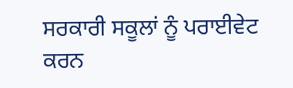ਸਰਕਾਰੀ ਸਕੂਲਾਂ ਨੂੰ ਪਰਾਈਵੇਟ ਕਰਨ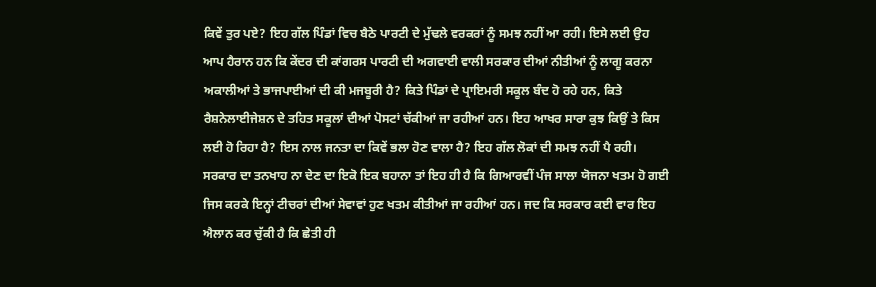ਕਿਵੇਂ ਤੁਰ ਪਏ? ਇਹ ਗੱਲ ਪਿੰਡਾਂ ਵਿਚ ਬੈਠੇ ਪਾਰਟੀ ਦੇ ਮੁੱਢਲੇ ਵਰਕਰਾਂ ਨੂੰ ਸਮਝ ਨਹੀਂ ਆ ਰਹੀ। ਇਸੇ ਲਈ ਉਹ ਆਪ ਹੈਰਾਨ ਹਨ ਕਿ ਕੇਂਦਰ ਦੀ ਕਾਂਗਰਸ ਪਾਰਟੀ ਦੀ ਅਗਵਾਈ ਵਾਲੀ ਸਰਕਾਰ ਦੀਆਂ ਨੀਤੀਆਂ ਨੂੰ ਲਾਗੂ ਕਰਨਾ ਅਕਾਲੀਆਂ ਤੇ ਭਾਜਪਾਈਆਂ ਦੀ ਕੀ ਮਜਬੂਰੀ ਹੈ? ਕਿਤੇ ਪਿੰਡਾਂ ਦੇ ਪ੍ਰਾਇਮਰੀ ਸਕੂਲ ਬੰਦ ਹੋ ਰਹੇ ਹਨ, ਕਿਤੇ ਰੈਸ਼ਨੇਲਾਈਜੇਸ਼ਨ ਦੇ ਤਹਿਤ ਸਕੂਲਾਂ ਦੀਆਂ ਪੋਸਟਾਂ ਚੱਕੀਆਂ ਜਾ ਰਹੀਆਂ ਹਨ। ਇਹ ਆਖਰ ਸਾਰਾ ਕੁਝ ਕਿਉਂ ਤੇ ਕਿਸ ਲਈ ਹੋ ਰਿਹਾ ਹੈ? ਇਸ ਨਾਲ ਜਨਤਾ ਦਾ ਕਿਵੇਂ ਭਲਾ ਹੋਣ ਵਾਲਾ ਹੈ? ਇਹ ਗੱਲ ਲੋਕਾਂ ਦੀ ਸਮਝ ਨਹੀਂ ਪੈ ਰਹੀ।
ਸਰਕਾਰ ਦਾ ਤਨਖਾਹ ਨਾ ਦੇਣ ਦਾ ਇਕੋ ਇਕ ਬਹਾਨਾ ਤਾਂ ਇਹ ਹੀ ਹੈ ਕਿ ਗਿਆਰਵੀਂ ਪੰਜ ਸਾਲਾ ਯੋਜਨਾ ਖਤਮ ਹੋ ਗਈ ਜਿਸ ਕਰਕੇ ਇਨ੍ਹਾਂ ਟੀਚਰਾਂ ਦੀਆਂ ਸੇਵਾਵਾਂ ਹੁਣ ਖਤਮ ਕੀਤੀਆਂ ਜਾ ਰਹੀਆਂ ਹਨ। ਜਦ ਕਿ ਸਰਕਾਰ ਕਈ ਵਾਰ ਇਹ ਐਲਾਨ ਕਰ ਚੁੱਕੀ ਹੈ ਕਿ ਛੇਤੀ ਹੀ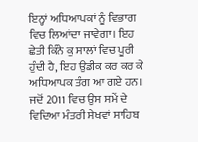ਇਨ੍ਹਾਂ ਅਧਿਆਪਕਾਂ ਨੂੰ ਵਿਭਾਗ ਵਿਚ ਲਿਆਂਦਾ ਜਾਵੇਗਾ। ਇਹ ਛੇਤੀ ਕਿੰਨੇ ਕੁ ਸਾਲਾਂ ਵਿਚ ਪੂਰੀ ਹੁੰਦੀ ਹੈ, ਇਹ ਉਡੀਕ ਕਰ ਕਰ ਕੇ ਅਧਿਆਪਕ ਤੰਗ ਆ ਗਏ ਹਨ। ਜਦੋਂ 2011 ਵਿਚ ਉਸ ਸਮੇਂ ਦੇ ਵਿਦਿਆ ਮੰਤਰੀ ਸੇਖਵਾਂ ਸਾਹਿਬ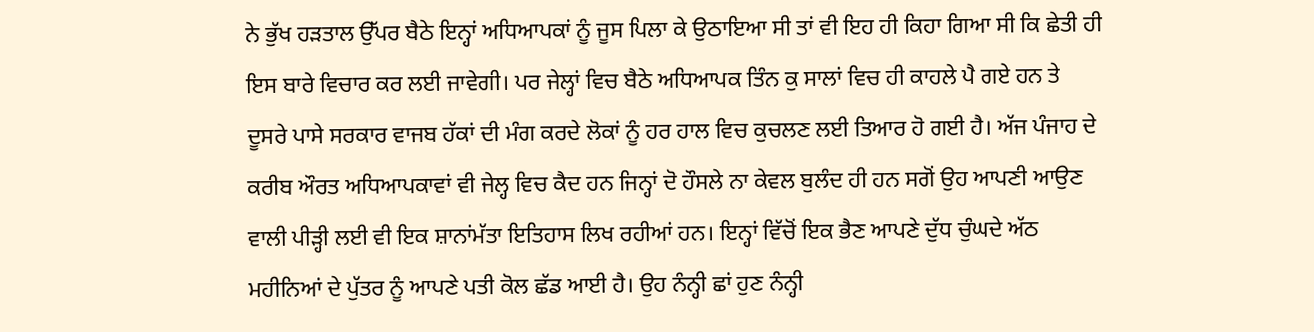ਨੇ ਭੁੱਖ ਹੜਤਾਲ ਉੱਪਰ ਬੈਠੇ ਇਨ੍ਹਾਂ ਅਧਿਆਪਕਾਂ ਨੂੰ ਜੂਸ ਪਿਲਾ ਕੇ ਉਠਾਇਆ ਸੀ ਤਾਂ ਵੀ ਇਹ ਹੀ ਕਿਹਾ ਗਿਆ ਸੀ ਕਿ ਛੇਤੀ ਹੀ ਇਸ ਬਾਰੇ ਵਿਚਾਰ ਕਰ ਲਈ ਜਾਵੇਗੀ। ਪਰ ਜੇਲ੍ਹਾਂ ਵਿਚ ਬੈਠੇ ਅਧਿਆਪਕ ਤਿੰਨ ਕੁ ਸਾਲਾਂ ਵਿਚ ਹੀ ਕਾਹਲੇ ਪੈ ਗਏ ਹਨ ਤੇ ਦੂਸਰੇ ਪਾਸੇ ਸਰਕਾਰ ਵਾਜਬ ਹੱਕਾਂ ਦੀ ਮੰਗ ਕਰਦੇ ਲੋਕਾਂ ਨੂੰ ਹਰ ਹਾਲ ਵਿਚ ਕੁਚਲਣ ਲਈ ਤਿਆਰ ਹੋ ਗਈ ਹੈ। ਅੱਜ ਪੰਜਾਹ ਦੇ ਕਰੀਬ ਔਰਤ ਅਧਿਆਪਕਾਵਾਂ ਵੀ ਜੇਲ੍ਹ ਵਿਚ ਕੈਦ ਹਨ ਜਿਨ੍ਹਾਂ ਦੋ ਹੌਸਲੇ ਨਾ ਕੇਵਲ ਬੁਲੰਦ ਹੀ ਹਨ ਸਗੋਂ ਉਹ ਆਪਣੀ ਆਉਣ ਵਾਲੀ ਪੀੜ੍ਹੀ ਲਈ ਵੀ ਇਕ ਸ਼ਾਨਾਂਮੱਤਾ ਇਤਿਹਾਸ ਲਿਖ ਰਹੀਆਂ ਹਨ। ਇਨ੍ਹਾਂ ਵਿੱਚੋਂ ਇਕ ਭੈਣ ਆਪਣੇ ਦੁੱਧ ਚੁੰਘਦੇ ਅੱਠ ਮਹੀਨਿਆਂ ਦੇ ਪੁੱਤਰ ਨੂੰ ਆਪਣੇ ਪਤੀ ਕੋਲ ਛੱਡ ਆਈ ਹੈ। ਉਹ ਨੰਨ੍ਹੀ ਛਾਂ ਹੁਣ ਨੰਨ੍ਹੀ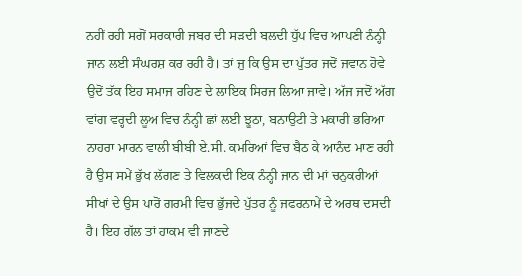ਨਹੀਂ ਰਹੀ ਸਗੋਂ ਸਰਕਾਰੀ ਜਬਰ ਦੀ ਸੜਦੀ ਬਲਦੀ ਧੁੱਪ ਵਿਚ ਆਪਣੀ ਨੰਨ੍ਹੀ ਜਾਨ ਲਈ ਸੰਘਰਸ਼ ਕਰ ਰਹੀ ਹੈ। ਤਾਂ ਜੁ ਕਿ ਉਸ ਦਾ ਪੁੱਤਰ ਜਦੋਂ ਜਵਾਨ ਹੋਵੇ ਉਦੋਂ ਤੱਕ ਇਹ ਸਮਾਜ ਰਹਿਣ ਦੇ ਲਾਇਕ ਸਿਰਜ ਲਿਆ ਜਾਵੇ। ਅੱਜ ਜਦੋਂ ਅੱਗ ਵਾਂਗ ਵਰ੍ਹਦੀ ਲੂਅ ਵਿਚ ਨੰਨ੍ਹੀ ਛਾਂ ਲਈ ਝੂਠਾ, ਬਨਾਉਟੀ ਤੇ ਮਕਾਰੀ ਭਰਿਆ ਨਾਹਰਾ ਮਾਰਨ ਵਾਲੀ ਬੀਬੀ ਏ.ਸੀ. ਕਮਰਿਆਂ ਵਿਚ ਬੈਠ ਕੇ ਆਨੰਦ ਮਾਣ ਰਹੀ ਹੈ ਉਸ ਸਮੇਂ ਭੁੱਖ ਲੱਗਣ ਤੇ ਵਿਲਕਦੀ ਇਕ ਨੰਨ੍ਹੀ ਜਾਨ ਦੀ ਮਾਂ ਚਨੁਕਰੀਆਂ ਸੀਖਾਂ ਦੇ ਉਸ ਪਾਰੋਂ ਗਰਮੀ ਵਿਚ ਭੁੱਜਦੇ ਪੁੱਤਰ ਨੂੰ ਜਫਰਨਾਮੇਂ ਦੇ ਅਰਥ ਦਸਦੀ ਹੈ। ਇਹ ਗੱਲ ਤਾਂ ਹਾਕਮ ਵੀ ਜਾਣਦੇ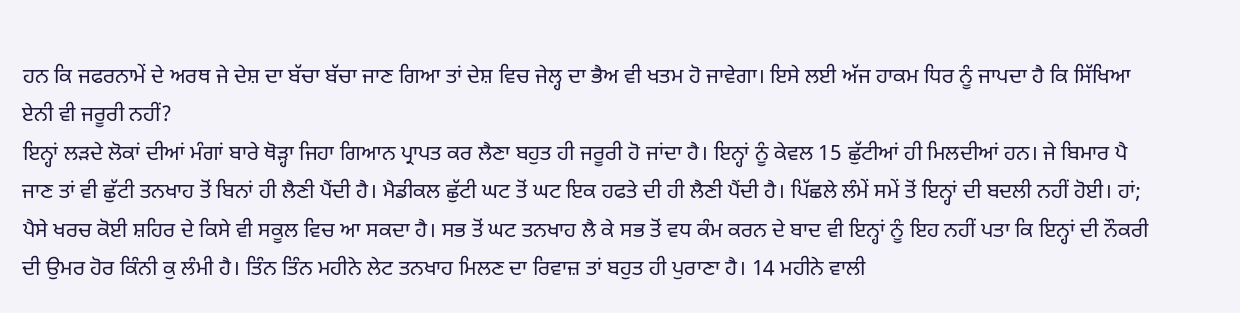ਹਨ ਕਿ ਜਫਰਨਾਮੇਂ ਦੇ ਅਰਥ ਜੇ ਦੇਸ਼ ਦਾ ਬੱਚਾ ਬੱਚਾ ਜਾਣ ਗਿਆ ਤਾਂ ਦੇਸ਼ ਵਿਚ ਜੇਲ੍ਹ ਦਾ ਭੈਅ ਵੀ ਖਤਮ ਹੋ ਜਾਵੇਗਾ। ਇਸੇ ਲਈ ਅੱਜ ਹਾਕਮ ਧਿਰ ਨੂੰ ਜਾਪਦਾ ਹੈ ਕਿ ਸਿੱਖਿਆ ਏਨੀ ਵੀ ਜਰੂਰੀ ਨਹੀਂ?
ਇਨ੍ਹਾਂ ਲੜਦੇ ਲੋਕਾਂ ਦੀਆਂ ਮੰਗਾਂ ਬਾਰੇ ਥੋੜ੍ਹਾ ਜਿਹਾ ਗਿਆਨ ਪ੍ਰਾਪਤ ਕਰ ਲੈਣਾ ਬਹੁਤ ਹੀ ਜਰੂਰੀ ਹੋ ਜਾਂਦਾ ਹੈ। ਇਨ੍ਹਾਂ ਨੂੰ ਕੇਵਲ 15 ਛੁੱਟੀਆਂ ਹੀ ਮਿਲਦੀਆਂ ਹਨ। ਜੇ ਬਿਮਾਰ ਪੈ ਜਾਣ ਤਾਂ ਵੀ ਛੁੱਟੀ ਤਨਖਾਹ ਤੋਂ ਬਿਨਾਂ ਹੀ ਲੈਣੀ ਪੈਂਦੀ ਹੈ। ਮੈਡੀਕਲ ਛੁੱਟੀ ਘਟ ਤੋਂ ਘਟ ਇਕ ਹਫਤੇ ਦੀ ਹੀ ਲੈਣੀ ਪੈਂਦੀ ਹੈ। ਪਿੱਛਲੇ ਲੰਮੇਂ ਸਮੇਂ ਤੋਂ ਇਨ੍ਹਾਂ ਦੀ ਬਦਲੀ ਨਹੀਂ ਹੋਈ। ਹਾਂ; ਪੈਸੇ ਖਰਚ ਕੋਈ ਸ਼ਹਿਰ ਦੇ ਕਿਸੇ ਵੀ ਸਕੂਲ ਵਿਚ ਆ ਸਕਦਾ ਹੈ। ਸਭ ਤੋਂ ਘਟ ਤਨਖਾਹ ਲੈ ਕੇ ਸਭ ਤੋਂ ਵਧ ਕੰਮ ਕਰਨ ਦੇ ਬਾਦ ਵੀ ਇਨ੍ਹਾਂ ਨੂੰ ਇਹ ਨਹੀਂ ਪਤਾ ਕਿ ਇਨ੍ਹਾਂ ਦੀ ਨੌਕਰੀ ਦੀ ਉਮਰ ਹੋਰ ਕਿੰਨੀ ਕੁ ਲੰਮੀ ਹੈ। ਤਿੰਨ ਤਿੰਨ ਮਹੀਨੇ ਲੇਟ ਤਨਖਾਹ ਮਿਲਣ ਦਾ ਰਿਵਾਜ਼ ਤਾਂ ਬਹੁਤ ਹੀ ਪੁਰਾਣਾ ਹੈ। 14 ਮਹੀਨੇ ਵਾਲੀ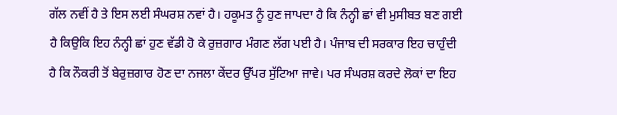ਗੱਲ ਨਵੀਂ ਹੈ ਤੇ ਇਸ ਲਈ ਸੰਘਰਸ਼ ਨਵਾਂ ਹੈ। ਹਕੂਮਤ ਨੂੰ ਹੁਣ ਜਾਪਦਾ ਹੈ ਕਿ ਨੰਨ੍ਹੀ ਛਾਂ ਵੀ ਮੁਸੀਬਤ ਬਣ ਗਈ ਹੈ ਕਿਉਕਿ ਇਹ ਨੰਨ੍ਹੀ ਛਾਂ ਹੁਣ ਵੱਡੀ ਹੋ ਕੇ ਰੁਜ਼ਗਾਰ ਮੰਗਣ ਲੱਗ ਪਈ ਹੈ। ਪੰਜਾਬ ਦੀ ਸਰਕਾਰ ਇਹ ਚਾਹੁੰਦੀ ਹੈ ਕਿ ਨੌਕਰੀ ਤੋਂ ਬੇਰੁਜ਼ਗਾਰ ਹੋਣ ਦਾ ਨਜਲਾ ਕੇਂਦਰ ਉੱਪਰ ਸੁੱਟਿਆ ਜਾਵੇ। ਪਰ ਸੰਘਰਸ਼ ਕਰਦੇ ਲੋਕਾਂ ਦਾ ਇਹ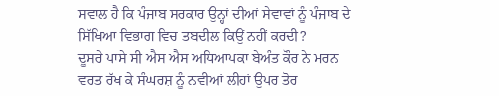ਸਵਾਲ ਹੈ ਕਿ ਪੰਜਾਬ ਸਰਕਾਰ ਉਨ੍ਹਾਂ ਦੀਆਂ ਸੇਵਾਵਾਂ ਨੂੰ ਪੰਜਾਬ ਦੇ ਸਿੱਖਿਆ ਵਿਭਾਗ ਵਿਚ ਤਬਦੀਲ ਕਿਉਂ ਨਹੀਂ ਕਰਦੀ?
ਦੂਸਰੇ ਪਾਸੇ ਸੀ ਐਸ ਐਸ ਅਧਿਆਪਕਾ ਬੇਅੰਤ ਕੌਰ ਨੇ ਮਰਨ ਵਰਤ ਰੱਖ ਕੇ ਸੰਘਰਸ਼ ਨੂੰ ਨਵੀਆਂ ਲੀਹਾਂ ਉਪਰ ਤੋਰ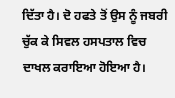ਦਿੱਤਾ ਹੈ। ਦੋ ਹਫਤੇ ਤੋਂ ਉਸ ਨੂੰ ਜਬਰੀ ਚੁੱਕ ਕੇ ਸਿਵਲ ਹਸਪਤਾਲ ਵਿਚ ਦਾਖਲ ਕਰਾਇਆ ਹੋਇਆ ਹੈ।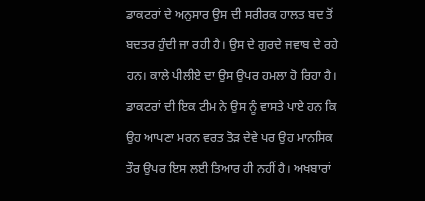ਡਾਕਟਰਾਂ ਦੇ ਅਨੁਸਾਰ ਉਸ ਦੀ ਸਰੀਰਕ ਹਾਲਤ ਬਦ ਤੋਂ ਬਦਤਰ ਹੁੰਦੀ ਜਾ ਰਹੀ ਹੈ। ਉਸ ਦੇ ਗੁਰਦੇ ਜਵਾਬ ਦੇ ਰਹੇ ਹਨ। ਕਾਲੇ ਪੀਲੀਏ ਦਾ ਉਸ ਉਪਰ ਹਮਲਾ ਹੋ ਰਿਹਾ ਹੈ। ਡਾਕਟਰਾਂ ਦੀ ਇਕ ਟੀਮ ਨੇ ਉਸ ਨੂੰ ਵਾਸਤੇ ਪਾਏ ਹਨ ਕਿ ਉਹ ਆਪਣਾ ਮਰਨ ਵਰਤ ਤੋੜ ਦੇਵੇ ਪਰ ਉਹ ਮਾਨਸਿਕ ਤੌਰ ਉਪਰ ਇਸ ਲਈ ਤਿਆਰ ਹੀ ਨਹੀਂ ਹੈ। ਅਖਬਾਰਾਂ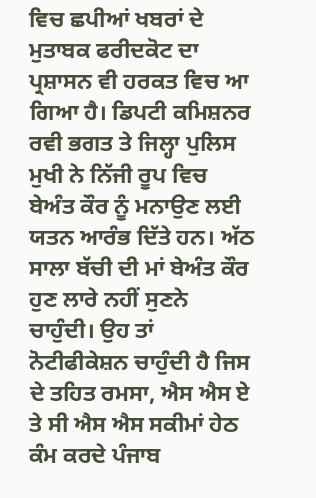ਵਿਚ ਛਪੀਆਂ ਖਬਰਾਂ ਦੇ ਮੁਤਾਬਕ ਫਰੀਦਕੋਟ ਦਾ ਪ੍ਰਸ਼ਾਸਨ ਵੀ ਹਰਕਤ ਵਿਚ ਆ ਗਿਆ ਹੈ। ਡਿਪਟੀ ਕਮਿਸ਼ਨਰ ਰਵੀ ਭਗਤ ਤੇ ਜਿਲ੍ਹਾ ਪੁਲਿਸ ਮੁਖੀ ਨੇ ਨਿੱਜੀ ਰੂਪ ਵਿਚ ਬੇਅੰਤ ਕੌਰ ਨੂੰ ਮਨਾਉਣ ਲਈ ਯਤਨ ਆਰੰਭ ਦਿੱਤੇ ਹਨ। ਅੱਠ ਸਾਲਾ ਬੱਚੀ ਦੀ ਮਾਂ ਬੇਅੰਤ ਕੌਰ ਹੁਣ ਲਾਰੇ ਨਹੀਂ ਸੁਣਨੇ ਚਾਹੁੰਦੀ। ਉਹ ਤਾਂ ਨੋਟੀਫੀਕੇਸ਼ਨ ਚਾਹੁੰਦੀ ਹੈ ਜਿਸ ਦੇ ਤਹਿਤ ਰਮਸਾ, ਐਸ ਐਸ ਏ ਤੇ ਸੀ ਐਸ ਐਸ ਸਕੀਮਾਂ ਹੇਠ ਕੰਮ ਕਰਦੇ ਪੰਜਾਬ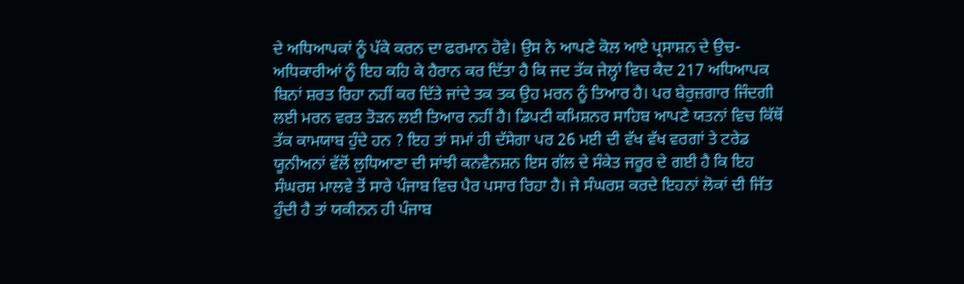ਦੇ ਅਧਿਆਪਕਾਂ ਨੂੰ ਪੱਕੇ ਕਰਨ ਦਾ ਫਰਮਾਨ ਹੋਵੇ। ਉਸ ਨੇ ਆਪਣੇ ਕੋਲ ਆਏ ਪ੍ਰਸਾਸ਼ਨ ਦੇ ਉਚ-ਅਧਿਕਾਰੀਆਂ ਨੂੰ ਇਹ ਕਹਿ ਕੇ ਹੈਰਾਨ ਕਰ ਦਿੱਤਾ ਹੈ ਕਿ ਜਦ ਤੱਕ ਜੇਲ੍ਹਾਂ ਵਿਚ ਕੈਦ 217 ਅਧਿਆਪਕ ਬਿਨਾਂ ਸ਼ਰਤ ਰਿਹਾ ਨਹੀਂ ਕਰ ਦਿੱਤੇ ਜਾਂਦੇ ਤਕ ਤਕ ਉਹ ਮਰਨ ਨੂੰ ਤਿਆਰ ਹੈ। ਪਰ ਬੇਰੁਜ਼ਗਾਰ ਜਿੰਦਗੀ ਲਈ ਮਰਨ ਵਰਤ ਤੋੜਨ ਲਈ ਤਿਆਰ ਨਹੀਂ ਹੈ। ਡਿਪਟੀ ਕਮਿਸ਼ਨਰ ਸਾਹਿਬ ਆਪਣੇ ਯਤਨਾਂ ਵਿਚ ਕਿੱਥੋਂ ਤੱਕ ਕਾਮਯਾਬ ਹੁੰਦੇ ਹਨ ? ਇਹ ਤਾਂ ਸਮਾਂ ਹੀ ਦੱਸੇਗਾ ਪਰ 26 ਮਈ ਦੀ ਵੱਖ ਵੱਖ ਵਰਗਾਂ ਤੇ ਟਰੇਡ ਯੂਨੀਅਨਾਂ ਵੱਲੋਂ ਲੁਧਿਆਣਾ ਦੀ ਸਾਂਝੀ ਕਨਵੈਨਸ਼ਨ ਇਸ ਗੱਲ ਦੇ ਸੰਕੇਤ ਜਰੂਰ ਦੇ ਗਈ ਹੈ ਕਿ ਇਹ ਸੰਘਰਸ਼ ਮਾਲਵੇ ਤੋਂ ਸਾਰੇ ਪੰਜਾਬ ਵਿਚ ਪੈਰ ਪਸਾਰ ਰਿਹਾ ਹੈ। ਜੇ ਸੰਘਰਸ਼ ਕਰਦੇ ਇਹਨਾਂ ਲੋਕਾਂ ਦੀ ਜਿੱਤ ਹੁੰਦੀ ਹੈ ਤਾਂ ਯਕੀਨਨ ਹੀ ਪੰਜਾਬ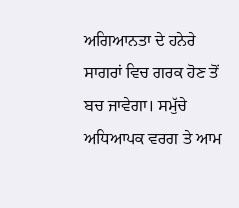ਅਗਿਆਨਤਾ ਦੇ ਹਨੇਰੇ ਸਾਗਰਾਂ ਵਿਚ ਗਰਕ ਹੋਣ ਤੋਂ ਬਚ ਜਾਵੇਗਾ। ਸਮੁੱਚੇ ਅਧਿਆਪਕ ਵਰਗ ਤੇ ਆਮ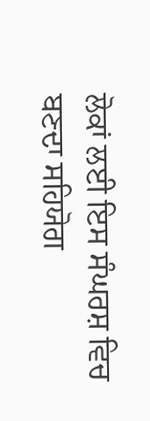ਲੋਕਾਂ ਲਈ ਇਸ ਸੰਘਰਸ਼ ਵਿਚ ਬਣਦਾ ਸਹਿਯੋਗ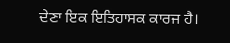ਦੇਣਾ ਇਕ ਇਤਿਹਾਸਕ ਕਾਰਜ ਹੈ।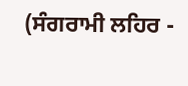(ਸੰਗਰਾਮੀ ਲਹਿਰ -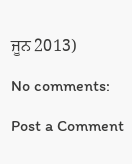ਜੂਨ 2013)

No comments:

Post a Comment